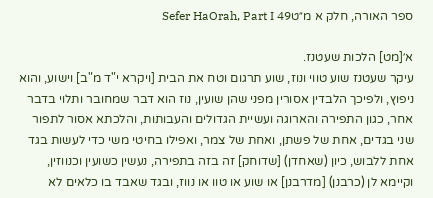ספר האורה, חלק א מ״טSefer HaOrah, Part I 49

א׳[מט] הלכות שעטנז.
עיקר שעטנז שוע טווי ונוז, שוע תרגום וטח את הבית [ויקרא י"ד מ"ב] וישוע, והוא ניפוץ, ולפיכך הלבדין אסורין מפני שהן שועין, נוז הוא דבר שמחובר ותלוי בדבר אחר, כגון התפירה והארוגה ועשיית הגדולים והעבותות, והלכתא אסור לתפור שני בגדים, אחת של פשתן, ואחת של צמר, ואפילו בחיטי משי כדי לעשות בגד אחת ללבוש, כיון (שאחדן) [שדוחק] זה בזה בתפירה, נעשין כשועין וכנווזין, וקיימא לן (כרבנן) [מדרבנן] או שוע או טוו או נווז, ובגד שאבד בו כלאים לא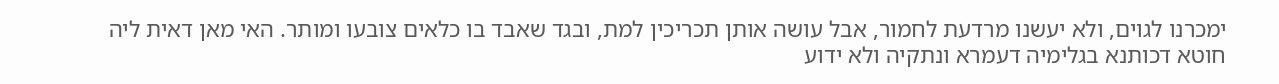ימכרנו לגוים, ולא יעשנו מרדעת לחמור, אבל עושה אותן תכריכין למת, ובגד שאבד בו כלאים צובעו ומותר. האי מאן דאית ליה חוטא דכותנא בגלימיה דעמרא ונתקיה ולא ידוע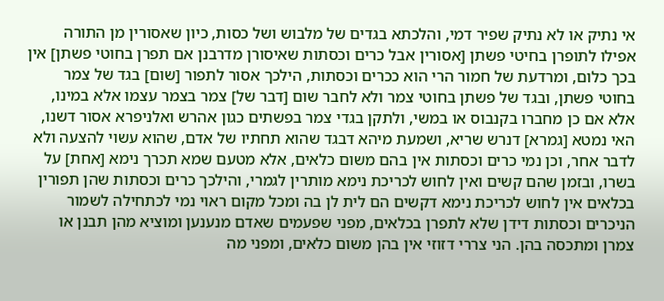אי נתיק או לא נתיק שפיר דמי, והלכתא בגדים של מלבוש ושל כסות, כיון שאסורין מן התורה אפילו לתופרן בחיטי פשתן [אסורין אבל כרים וכסתות שאיסורן מדרבנן אם תפרן בחוטי פשתן] אין בכך כלום, ומרדעת של חמור הרי הוא ככרים וכסתות, הילכך אסור לתפור [שום] בגד של צמר בחוטי פשתן, ובגד של פשתן בחוטי צמר ולא לחבר שום [דבר של] צמר בצמר עצמו אלא במינו, אלא אם כן מחברו בקנבוס או במשי, ולתקן בגדי צמר בפשתים כגון אהרש ואלניפרא אסור דשנו, האי נמטא [גמרא] דנרש שריא, ושמעת מיהא דבגד שהוא תחתיו של אדם, שהוא עשוי להצעה ולא לדבר אחר, וכן נמי כרים וכסתות אין בהם משום כלאים, אלא מטעם שמא תכרך נימא [אחת] על בשרו, ובזמן שהם קשים ואין לחוש לכריכת נימא מותרין לגמרי, והילכך כרים וכסתות שהן תפורין בכלאים אין לחוש לכריכת נימא דקשים הם לית לן בה ומכל מקום ראוי נמי לכתחילה לשמור הניכרים וכסתות דידן שלא לתפרן בכלאים, מפני שפעמים שאדם מנענען ומוציא מהן תבנן או צמרן ומתכסה בהן. הני צררי דזוזי אין בהן משום כלאים, ומפני מה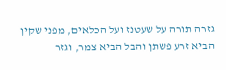גזרה תורה על שעטנז ועל הכלאים, מפני שקין הביא זרע פשתן והבל הביא צמר, וגזר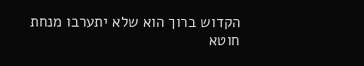הקדוש ברוך הוא שלא יתערבו מנחת חוטא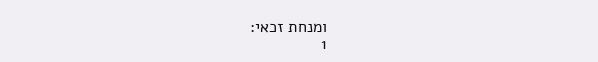ומנחת זכאי:
1